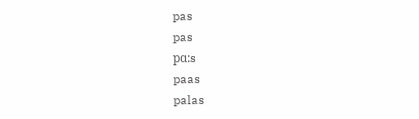pas
pas
pɑ:s
paas
palas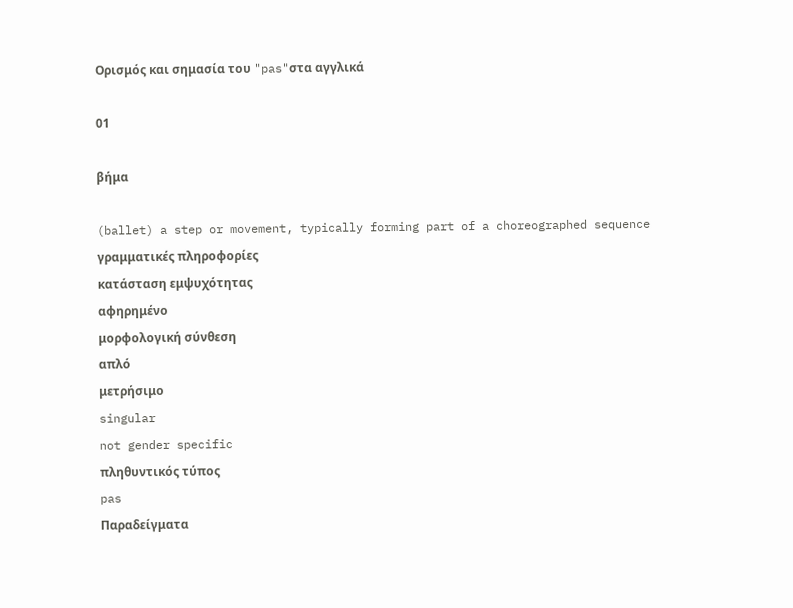Ορισμός και σημασία του "pas"στα αγγλικά

01

βήμα

(ballet) a step or movement, typically forming part of a choreographed sequence
γραμματικές πληροφορίες
κατάσταση εμψυχότητας
αφηρημένο
μορφολογική σύνθεση
απλό
μετρήσιμο
singular
not gender specific
πληθυντικός τύπος
pas
Παραδείγματα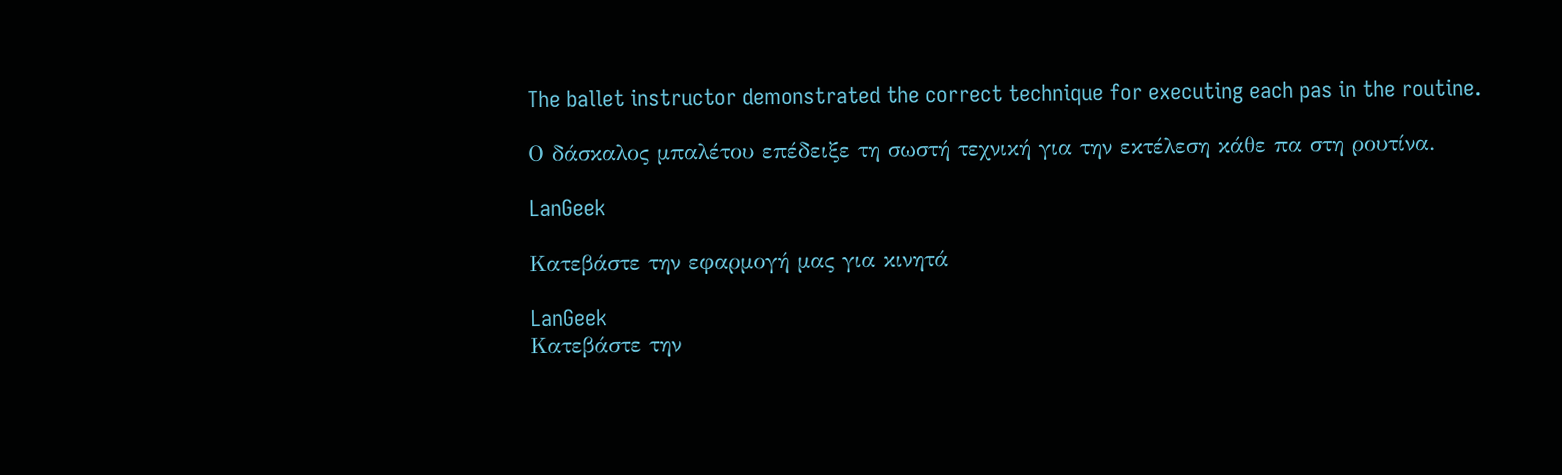The ballet instructor demonstrated the correct technique for executing each pas in the routine.

Ο δάσκαλος μπαλέτου επέδειξε τη σωστή τεχνική για την εκτέλεση κάθε πα στη ρουτίνα.

LanGeek

Κατεβάστε την εφαρμογή μας για κινητά

LanGeek
Κατεβάστε την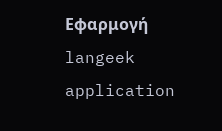Εφαρμογή
langeek application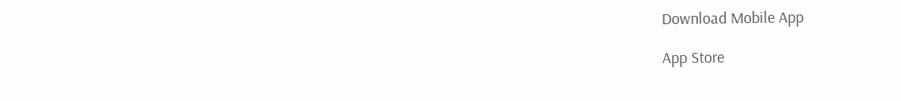Download Mobile App

App Store